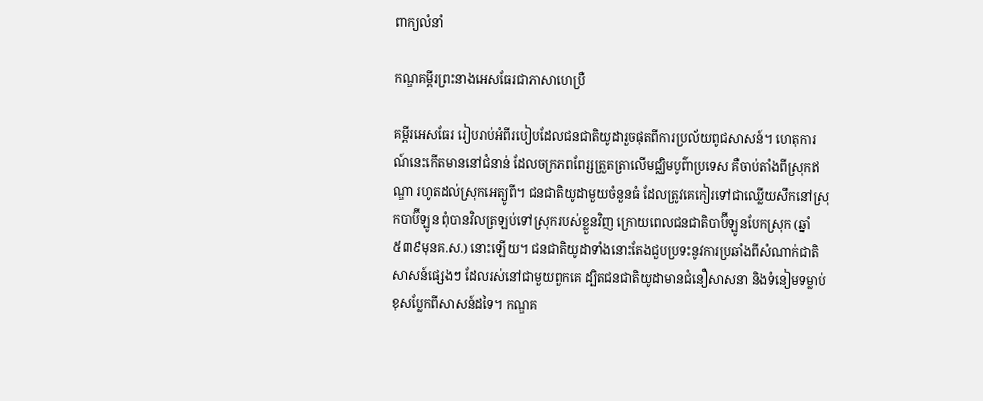ពាក្យលំនាំ

កណ្ឌគម្ពីរព្រះនាងអេសធែរជាភាសាហេប្រឺ

គម្ពីរអេសធែរ រៀបរាប់អំពីរបៀបដែលជនជាតិយូដារួចផុតពីការប្រល័យពូជសាសន៍។ ហេតុ‌ការណ៍នេះកើតមាននៅជំនាន់ ដែលចក្រ‌ភពពែរ្សត្រួត‌ត្រាលើមជ្ឈិម‌បូព៌ាប្រទេស គឺចាប់តាំងពីស្រុកឥណ្ឌា រហូតដល់ស្រុកអេត្យូពី។ ជនជាតិយូដាមួយចំនួនធំ ដែលត្រូវគេកៀរទៅជាឈ្លើយសឹកនៅស្រុកបាប៊ីឡូន ពុំបានវិលត្រឡប់ទៅស្រុករបស់ខ្លួនវិញ ក្រោយពេលជនជាតិបាប៊ីឡូនបែកស្រុក (ឆ្នាំ ៥៣៩មុនគ.ស.) នោះឡើយ។ ជនជាតិយូដាទាំងនោះតែងជួបប្រទះនូវការប្រឆាំងពីសំណាក់ជាតិសាសន៍ផ្សេងៗ ដែលរស់នៅជាមួយពួកគេ ដ្បិតជនជាតិយូដាមានជំនឿសាសនា និងទំនៀម‌ទម្លាប់ខុសប្លែកពីសាសន៍ដទៃ។ កណ្ឌគ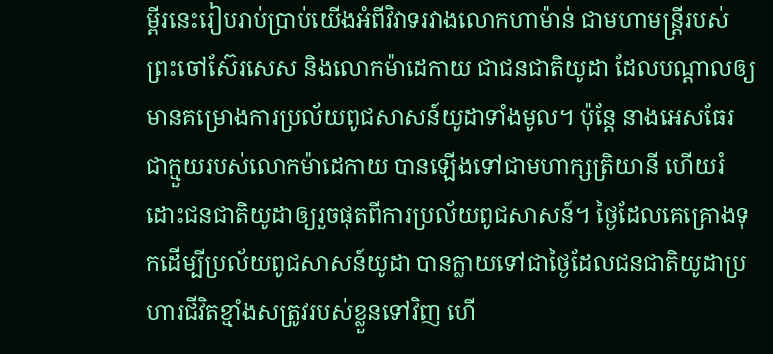ម្ពីរនេះរៀបរាប់ប្រាប់យើងអំពីវិវាទរវាងលោកហាម៉ាន់ ជាមហាមន្ត្រីរបស់ព្រះ‌ចៅស៊ែរសេស និងលោកម៉ាដេកាយ ជាជនជាតិយូដា ដែលបណ្តាលឲ្យមានគម្រោង‌ការប្រល័យពូជសាសន៍យូដាទាំងមូល។ ប៉ុន្តែ នាងអេសធែរ ជាក្មួយរបស់លោកម៉ាដេកាយ បានឡើងទៅជាមហាក្សត្រិ‌យានី ហើយរំដោះជនជាតិយូដាឲ្យរួចផុតពីការប្រល័យពូជសាសន៍។ ថ្ងៃដែលគេគ្រោងទុកដើម្បីប្រល័យពូជសាសន៍យូដា បានក្លាយទៅជាថ្ងៃដែលជនជាតិយូដាប្រហារជីវិតខ្មាំងសត្រូវរបស់ខ្លួនទៅវិញ ហើ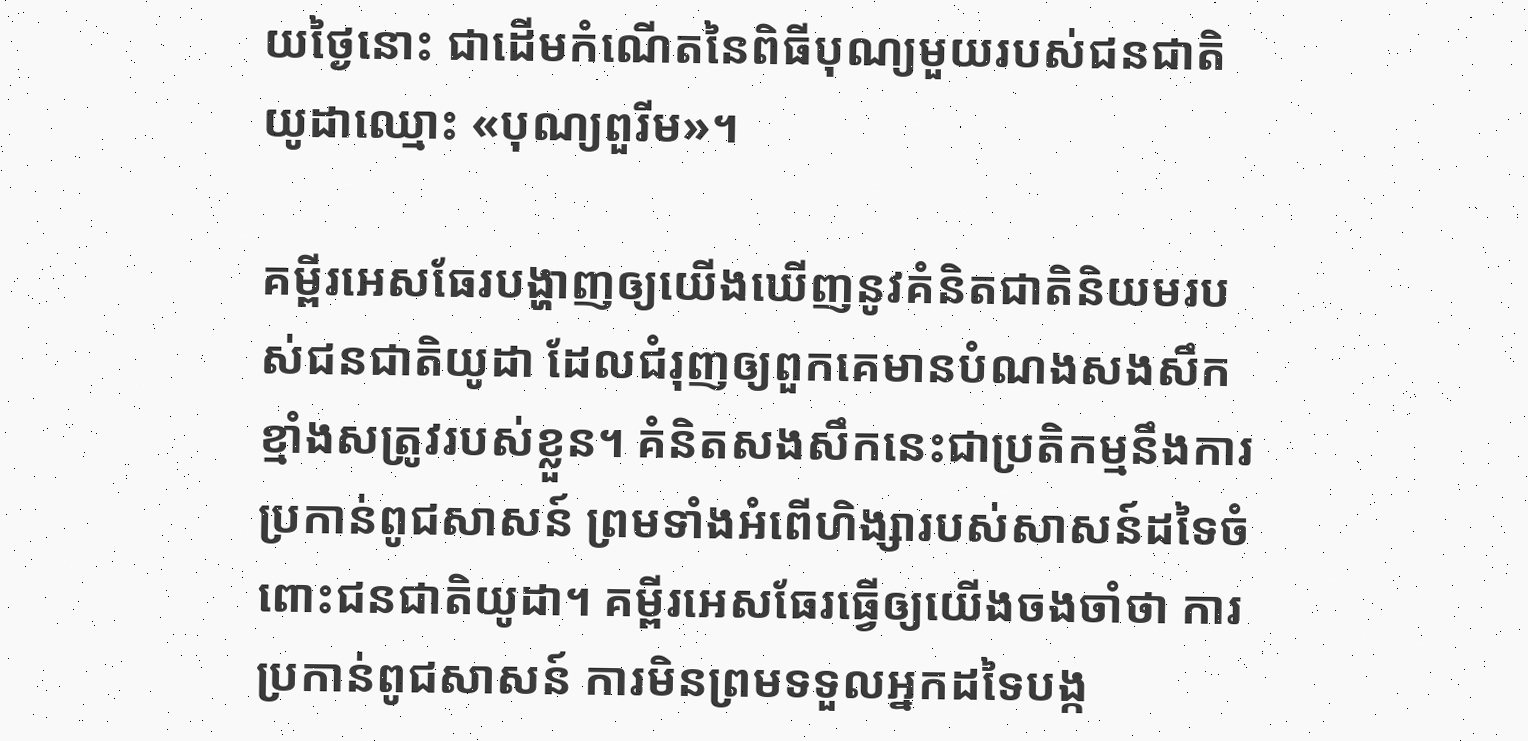យថ្ងៃនោះ ជាដើមកំណើតនៃពិធីបុណ្យមួយរបស់ជនជាតិយូដាឈ្មោះ «បុណ្យពួរីម»។

គម្ពីរអេសធែរបង្ហាញឲ្យយើងឃើញនូវគំនិតជាតិនិយមរបស់ជនជាតិយូដា ដែលជំរុញឲ្យពួកគេមានបំណងសង‌សឹកខ្មាំងសត្រូវរបស់ខ្លួន។ គំនិតសង‌សឹកនេះជាប្រតិ‌កម្មនឹងការប្រកាន់ពូជសាសន៍ ព្រមទាំងអំពើហិង្សារបស់សាសន៍ដទៃចំពោះជនជាតិយូដា។ គម្ពីរអេសធែរធ្វើឲ្យយើងចងចាំថា ការប្រកាន់ពូជសាសន៍ ការមិនព្រមទទួលអ្នកដទៃបង្ក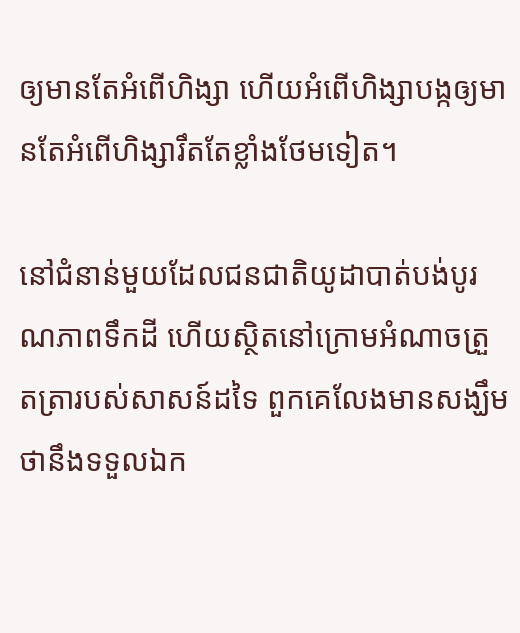ឲ្យមានតែអំពើហិង្សា ហើយអំពើហិង្សាបង្កឲ្យមានតែអំពើហិង្សារឹតតែខ្លាំងថែមទៀត។

នៅជំនាន់មួយដែលជនជាតិយូដាបាត់បង់បូរណ‌ភាពទឹកដី ហើយស្ថិតនៅក្រោមអំណាចត្រួត‌ត្រារបស់សាសន៍ដទៃ ពួកគេលែងមានសង្ឃឹមថានឹងទទួលឯក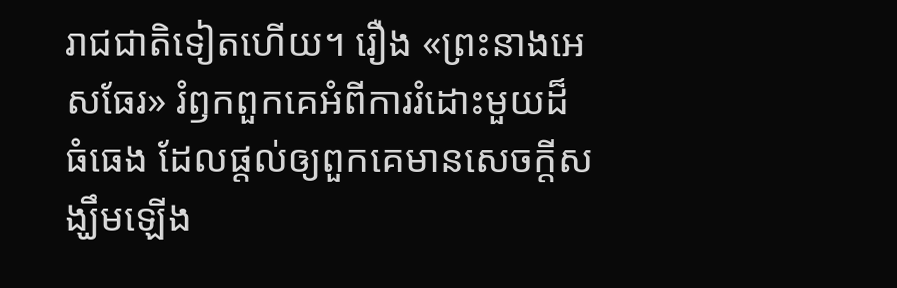រាជជាតិទៀតហើយ។ រឿង «ព្រះ‌នាងអេសធែរ» រំឭកពួកគេអំពីការរំដោះមួយដ៏ធំ‌ធេង ដែលផ្តល់ឲ្យពួកគេមានសេចក្ដីសង្ឃឹមឡើង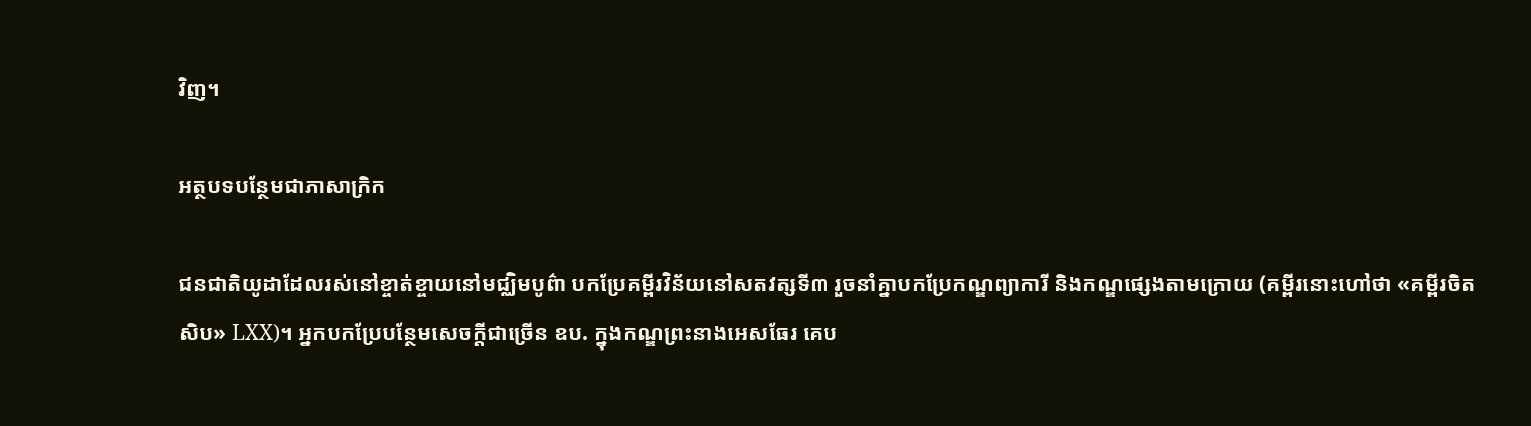វិញ។

អត្ថបទបន្ថែមជាភាសាក្រិក

ជនជាតិយូដាដែលរស់នៅខ្ចាត់‌ខ្ចាយនៅមជ្ឈិមបូព៌ា បកប្រែគម្ពីរ‌វិន័យនៅសតវត្សទី៣ រួចនាំគ្នាបកប្រែកណ្ឌព្យាការី និងកណ្ឌផ្សេងតាមក្រោយ (គម្ពីរនោះហៅថា «គម្ពីរចិតសិប» LXX)។ អ្នកបកប្រែបន្ថែមសេចក្តីជាច្រើន ឧប. ក្នុងកណ្ឌព្រះ‌នាងអេសធែរ គេប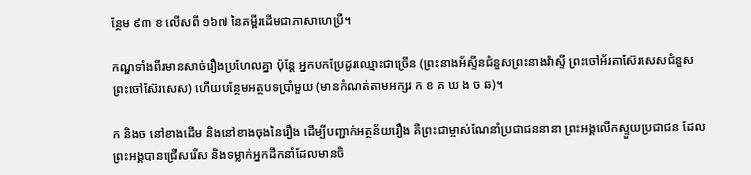ន្ថែម ៩៣ ខ លើសពី ១៦៧ នៃគម្ពីរដើមជាភាសាហេប្រឺ។

កណ្ឌទាំងពីរមានសាច់រឿងប្រហែលគ្នា ប៉ុន្តែ អ្នកបកប្រែដូរឈ្មោះជាច្រើន (ព្រះ‌នាង‌អ័ស្ទីនជំនួសព្រះ‌នាងវ៉ាស្ទី ព្រះ‌ចៅអ័រតា‌ស៊ែរសេសជំនួសព្រះ‌ចៅស៊ែរសេស) ហើយបន្ថែមអត្ថបទប្រាំ‌មួយ (មានកំណត់តាមអក្សរ ក ខ គ ឃ ង ច ឆ)។

ក និងច នៅខាងដើម និងនៅខាងចុងនៃរឿង ដើម្បីបញ្ជាក់អត្ថន័យរឿង គឺព្រះ‌ជាម្ចាស់ណែនាំប្រជាជននានា ព្រះ‌អង្គលើកស្ទួយប្រជាជន ដែលព្រះ‌អង្គបានជ្រើស‌រើស និងទម្លាក់អ្នកដឹកនាំដែលមានចិ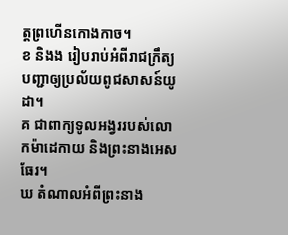ត្តព្រ‌ហើនកោងកាច។
ខ និងង រៀបរាប់អំពីរាជក្រឹត្យបញ្ជាឲ្យប្រល័យពូជ‌សាសន៍យូដា។
គ ជាពាក្យទូលអង្វររបស់លោកម៉ាដេកាយ និងព្រះ‌នាងអេសធែរ។
ឃ តំណាលអំពីព្រះ‌នាង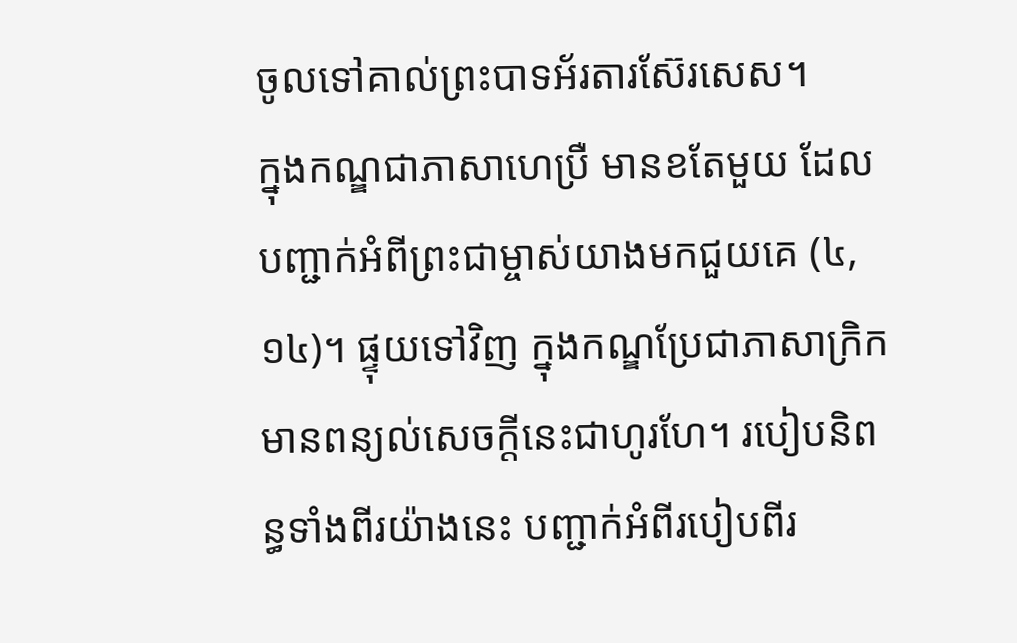ចូលទៅគាល់ព្រះ‌បាទអ័រតារ‌ស៊ែរសេស។
ក្នុងកណ្ឌជាភាសាហេប្រឺ មានខតែមួយ ដែលបញ្ជាក់អំពីព្រះ‌ជាម្ចាស់យាងមកជួយគេ (៤,១៤)។ ផ្ទុយទៅវិញ ក្នុងកណ្ឌប្រែជាភាសាក្រិក មានពន្យល់សេចក្តីនេះជាហូរហែ។ របៀបនិពន្ធទាំងពីរយ៉ាងនេះ បញ្ជាក់អំពីរបៀបពីរ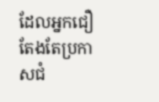ដែលអ្នកជឿតែងតែប្រកាសជំ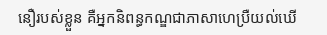នឿរបស់ខ្លួន គឺអ្នកនិពន្ធកណ្ឌជាភាសាហេប្រឺយល់ឃើ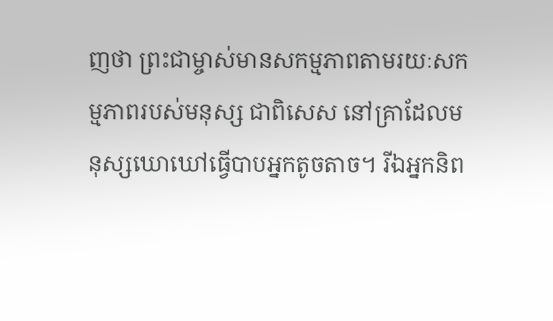ញថា ព្រះ‌ជាម្ចាស់មានសកម្ម‌ភាពតាម‌រយៈសកម្ម‌ភាពរបស់មនុស្ស ជាពិសេស នៅគ្រាដែលមនុស្សឃោឃៅធ្វើបាបអ្នកតូចតាច។ រីឯអ្នកនិព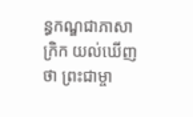ន្ធកណ្ឌជាភាសាក្រិក យល់ឃើញថា ព្រះ‌ជាម្ចា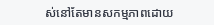ស់នៅតែមានសកម្ម‌ភាពដោយ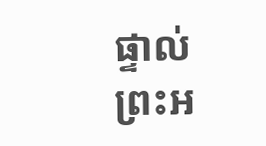ផ្ទាល់ព្រះ‌អ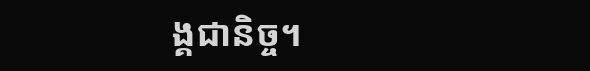ង្គជា‌និច្ច។